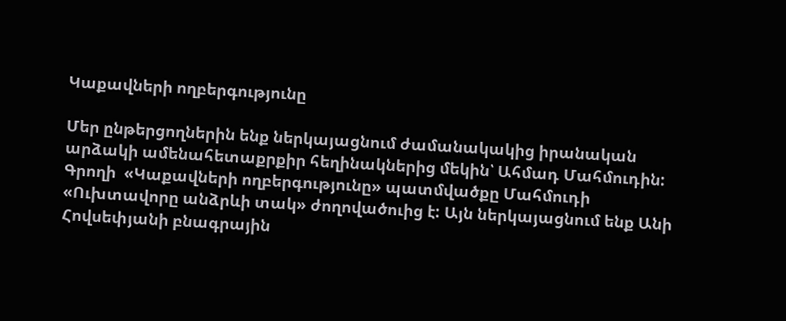Կաքավների ողբերգությունը

Մեր ընթերցողներին ենք ներկայացնում ժամանակակից իրանական արձակի ամենահետաքրքիր հեղինակներից մեկին՝ Ահմադ Մահմուդին: Գրողի  «Կաքավների ողբերգությունը» պատմվածքը Մահմուդի «Ուխտավորը անձրևի տակ» ժողովածուից է: Այն ներկայացնում ենք Անի Հովսեփյանի բնագրային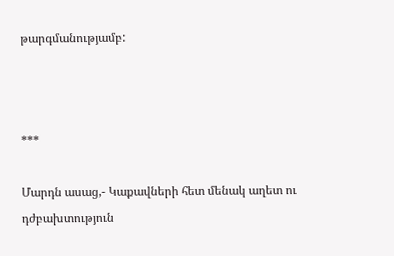թարգմանությամբ:



***

Մարդն ասաց,- Կաքավների հետ մենակ աղետ ու դժբախտություն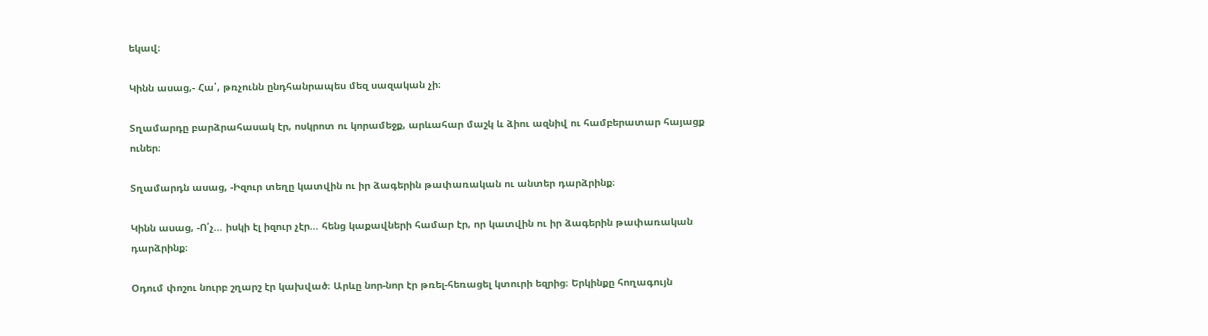եկավ։

Կինն ասաց,- Հա՛, թռչունն ընդհանրապես մեզ սազական չի։

Տղամարդը բարձրահասակ էր, ոսկրոտ ու կորամեջք, արևահար մաշկ և ձիու ազնիվ ու համբերատար հայացք ուներ։

Տղամարդն ասաց, -Իզուր տեղը կատվին ու իր ձագերին թափառական ու անտեր դարձրինք։

Կինն ասաց, -Ո՛չ… իսկի էլ իզուր չէր… հենց կաքավների համար էր, որ կատվին ու իր ձագերին թափառական դարձրինք։

Օդում փոշու նուրբ շղարշ էր կախված։ Արևը նոր-նոր էր թռել-հեռացել կտուրի եզրից։ Երկինքը հողագույն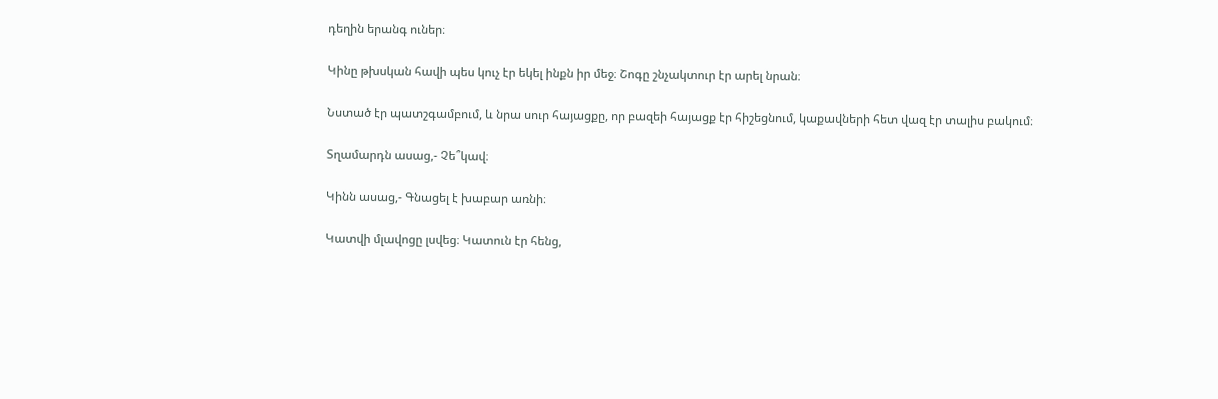դեղին երանգ ուներ։

Կինը թխսկան հավի պես կուչ էր եկել ինքն իր մեջ։ Շոգը շնչակտուր էր արել նրան։

Նստած էր պատշգամբում, և նրա սուր հայացքը, որ բազեի հայացք էր հիշեցնում, կաքավների հետ վազ էր տալիս բակում։

Տղամարդն ասաց,- Չե՞կավ։

Կինն ասաց,- Գնացել է խաբար առնի։

Կատվի մլավոցը լսվեց։ Կատուն էր հենց,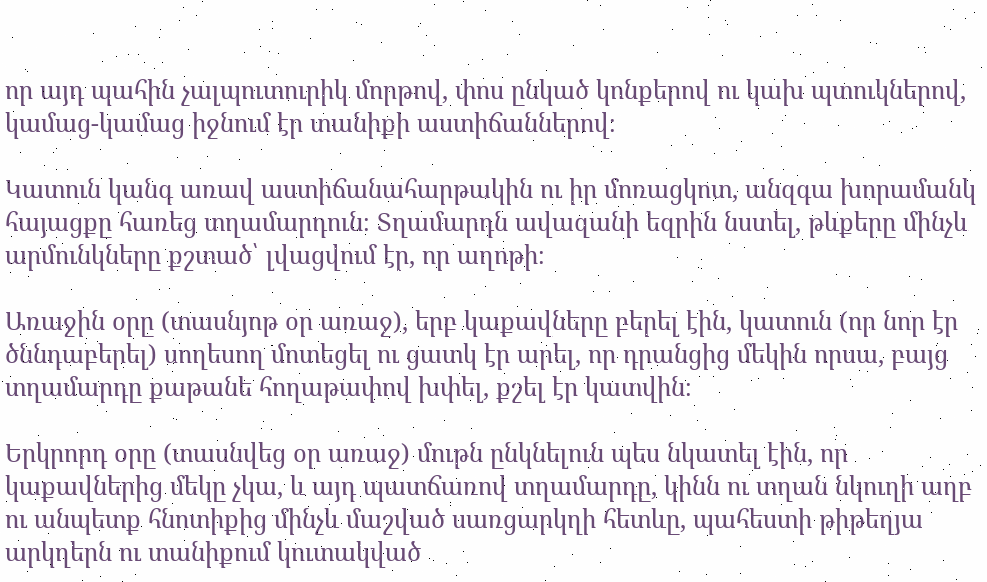որ այդ պահին չալպուտուրիկ մորթով, փոս ընկած կոնքերով ու կախ պտուկներով, կամաց-կամաց իջնում էր տանիքի աստիճաններով։

Կատուն կանգ առավ աստիճանահարթակին ու իր մոռացկոտ, անզգա խորամանկ հայացքը հառեց տղամարդուն։ Տղամարդն ավազանի եզրին նստել, թևքերը մինչև արմունկները քշտած՝ լվացվում էր, որ աղոթի։

Առաջին օրը (տասնյոթ օր առաջ), երբ կաքավները բերել էին, կատուն (որ նոր էր ծննդաբերել) սողեսող մոտեցել ու ցատկ էր արել, որ դրանցից մեկին որսա, բայց տղամարդը քաթանե հողաթափով խփել, քշել էր կատվին։

Երկրորդ օրը (տասնվեց օր առաջ) մութն ընկնելուն պես նկատել էին, որ կաքավներից մեկը չկա, և այդ պատճառով տղամարդը, կինն ու տղան նկուղի աղբ ու անպետք հնոտիքից մինչև մաշված սառցարկղի հետևը, պահեստի թիթեղյա արկղերն ու տանիքում կուտակված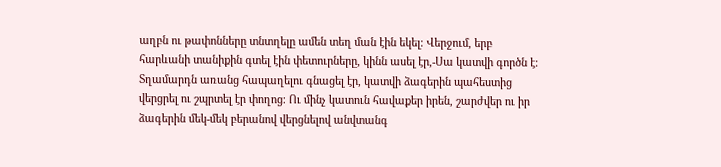աղբն ու թափոնները տնտղելը ամեն տեղ ման էին եկել։ Վերջում, երբ հարևանի տանիքին գտել էին փետուրները, կինն ասել էր,-Սա կատվի գործն է։ Տղամարդն առանց հապաղելու գնացել էր, կատվի ձագերին պահեստից վերցրել ու շպրտել էր փողոց։ Ու մինչ կատուն հավաքեր իրեն, շարժվեր ու իր ձագերին մեկ-մեկ բերանով վերցնելով անվտանգ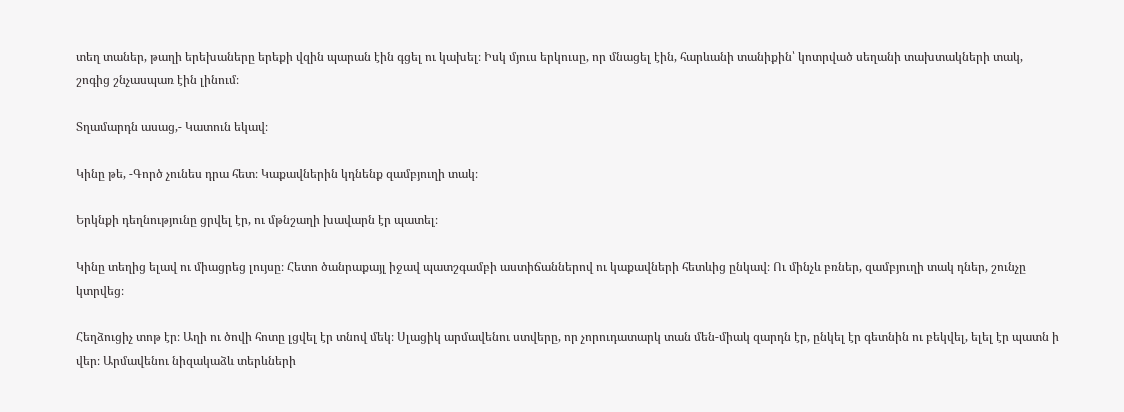տեղ տաներ, թաղի երեխաները երեքի վզին պարան էին գցել ու կախել։ Իսկ մյուս երկուսը, որ մնացել էին, հարևանի տանիքին՝ կոտրված սեղանի տախտակների տակ, շոգից շնչասպառ էին լինում։

Տղամարդն ասաց,- Կատուն եկավ։

Կինը թե, -Գործ չունես դրա հետ։ Կաքավներին կդնենք զամբյուղի տակ։

Երկնքի դեղնությունը ցրվել էր, ու մթնշաղի խավարն էր պատել։

Կինը տեղից ելավ ու միացրեց լույսը։ Հետո ծանրաքայլ իջավ պատշգամբի աստիճաններով ու կաքավների հետևից ընկավ։ Ու մինչև բռներ, զամբյուղի տակ դներ, շունչը կտրվեց։

Հեղձուցիչ տոթ էր։ Աղի ու ծովի հոտը լցվել էր տնով մեկ։ Սլացիկ արմավենու ստվերը, որ չորուդատարկ տան մեն-միակ զարդն էր, ընկել էր գետնին ու բեկվել, ելել էր պատն ի վեր։ Արմավենու նիզակաձև տերևների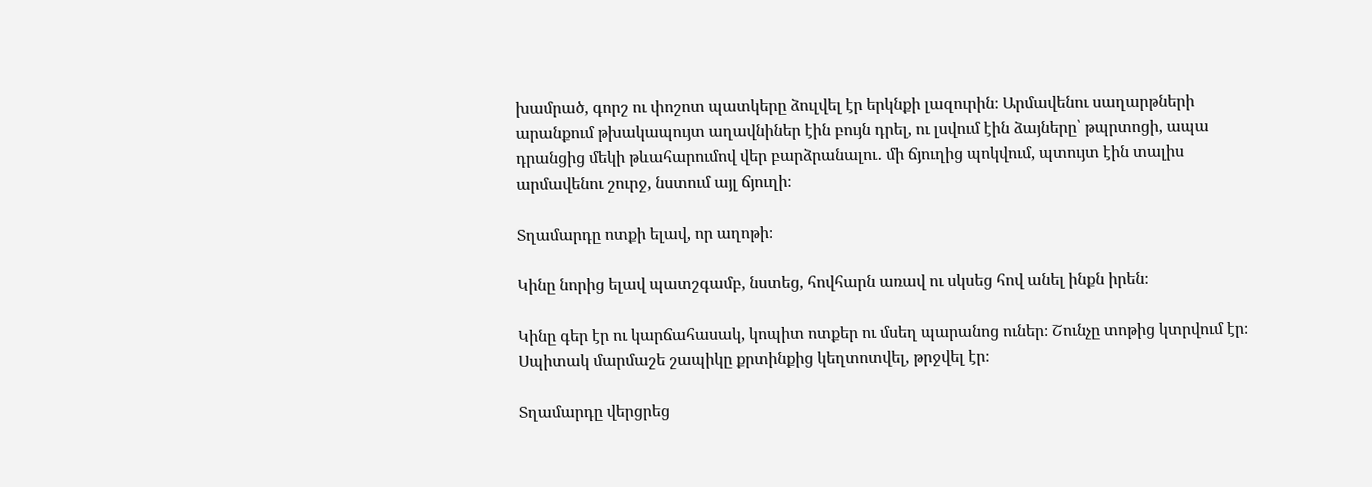խամրած, գորշ ու փոշոտ պատկերը ձուլվել էր երկնքի լազուրին։ Արմավենու սաղարթների արանքում թխակապույտ աղավնիներ էին բույն դրել, ու լսվում էին ձայները՝ թպրտոցի, ապա դրանցից մեկի թևահարումով վեր բարձրանալու․ մի ճյուղից պոկվում, պտույտ էին տալիս արմավենու շուրջ, նստում այլ ճյուղի։

Տղամարդը ոտքի ելավ, որ աղոթի։

Կինը նորից ելավ պատշգամբ, նստեց, հովհարն առավ ու սկսեց հով անել ինքն իրեն։

Կինը գեր էր ու կարճահասակ, կոպիտ ոտքեր ու մսեղ պարանոց ուներ։ Շունչը տոթից կտրվում էր։ Սպիտակ մարմաշե շապիկը քրտինքից կեղտոտվել, թրջվել էր։

Տղամարդը վերցրեց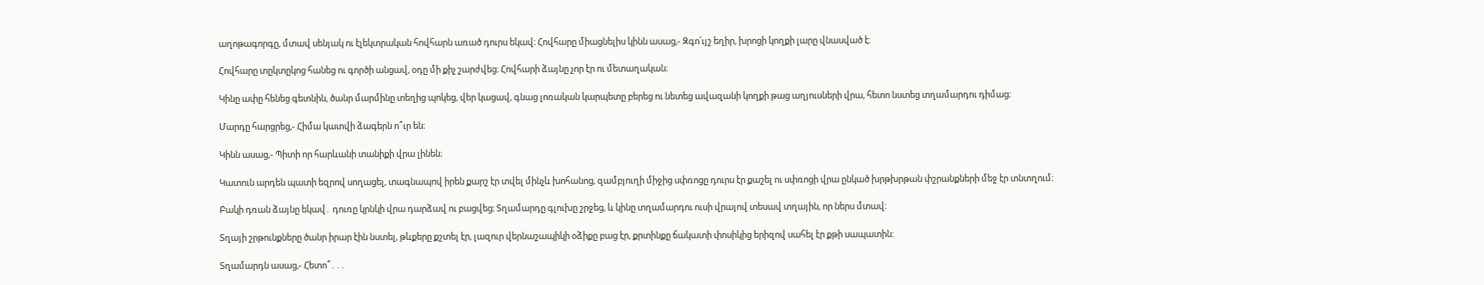աղոթագորգը, մտավ սենյակ ու էլեկտրական հովհարն առած դուրս եկավ։ Հովհարը միացնելիս կինն ասաց,- Զգո՛ւյշ եղիր, խրոցի կողքի լարը վնասված է։

Հովհարը տըկտըկոց հանեց ու գործի անցավ, օդը մի քիչ շարժվեց։ Հովհարի ձայնը չոր էր ու մետաղական։

Կինը ափը հենեց գետնին, ծանր մարմինը տեղից պոկեց, վեր կացավ, գնաց լոռական կարպետը բերեց ու նետեց ավազանի կողքի թաց աղյուսների վրա, հետո նստեց տղամարդու դիմաց։

Մարդը հարցրեց,- Հիմա կատվի ձագերն ո՞ւր են։

Կինն ասաց,- Պիտի որ հարևանի տանիքի վրա լինեն։

Կատուն արդեն պատի եզրով սողացել, տագնապով իրեն քարշ էր տվել մինչև խոհանոց, զամբյուղի միջից սփռոցը դուրս էր քաշել ու սփռոցի վրա ընկած խրթխրթան փշրանքների մեջ էր տնտղում։

Բակի դռան ձայնը եկավ․ դուռը կրնկի վրա դարձավ ու բացվեց։ Տղամարդը գլուխը շրջեց, և կինը տղամարդու ուսի վրայով տեսավ տղային, որ ներս մտավ։

Տղայի շրթունքները ծանր իրար էին նստել, թևքերը քշտել էր, լազուր վերնաշապիկի օձիքը բաց էր, քրտինքը ճակատի փոսիկից երիզով սահել էր քթի սապատին։

Տղամարդն ասաց,- Հետո՞․․․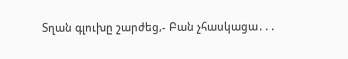Տղան գլուխը շարժեց,- Բան չհասկացա․․․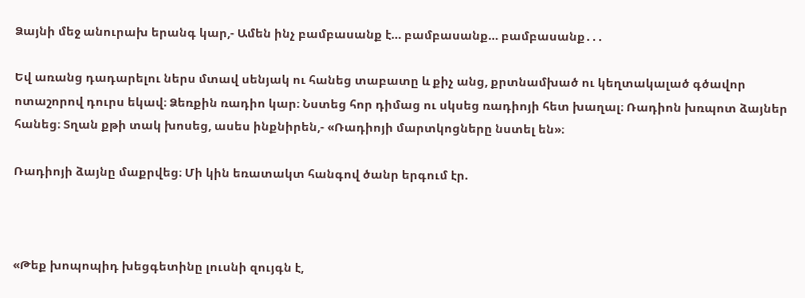Ձայնի մեջ անուրախ երանգ կար,- Ամեն ինչ բամբասանք է… բամբասանք… բամբասանք․․․

Եվ առանց դադարելու ներս մտավ սենյակ ու հանեց տաբատը և քիչ անց, քրտնամխած ու կեղտակալած գծավոր ոտաշորով դուրս եկավ։ Ձեռքին ռադիո կար։ Նստեց հոր դիմաց ու սկսեց ռադիոյի հետ խաղալ։ Ռադիոն խռպոտ ձայներ հանեց։ Տղան քթի տակ խոսեց, ասես ինքնիրեն,- «Ռադիոյի մարտկոցները նստել են»։

Ռադիոյի ձայնը մաքրվեց։ Մի կին եռատակտ հանգով ծանր երգում էր.



«Թեք խոպոպիդ խեցգետինը լուսնի զույգն է,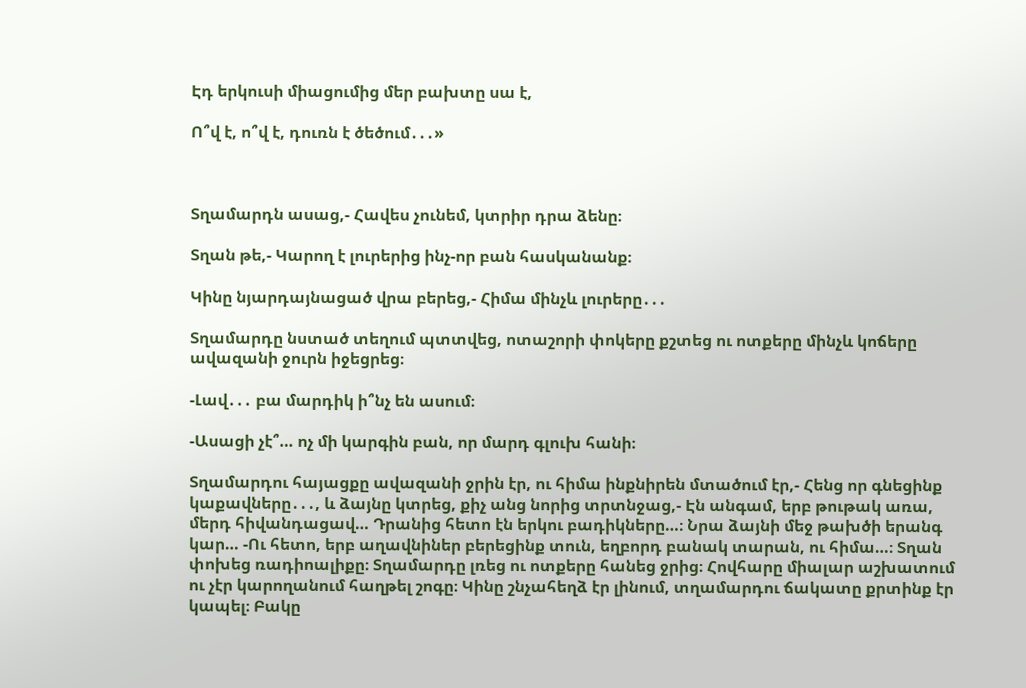Էդ երկուսի միացումից մեր բախտը սա է,

Ո՞վ է, ո՞վ է, դուռն է ծեծում․․․»



Տղամարդն ասաց,- Հավես չունեմ, կտրիր դրա ձենը։

Տղան թե,- Կարող է լուրերից ինչ-որ բան հասկանանք։

Կինը նյարդայնացած վրա բերեց,- Հիմա մինչև լուրերը․․․

Տղամարդը նստած տեղում պտտվեց, ոտաշորի փոկերը քշտեց ու ոտքերը մինչև կոճերը ավազանի ջուրն իջեցրեց։

-Լավ․․․ բա մարդիկ ի՞նչ են ասում։

-Ասացի չէ՞… ոչ մի կարգին բան, որ մարդ գլուխ հանի։

Տղամարդու հայացքը ավազանի ջրին էր, ու հիմա ինքնիրեն մտածում էր,- Հենց որ գնեցինք կաքավները․․․, և ձայնը կտրեց, քիչ անց նորից տրտնջաց,- Էն անգամ, երբ թութակ առա, մերդ հիվանդացավ… Դրանից հետո էն երկու բադիկները…։ Նրա ձայնի մեջ թախծի երանգ կար… -Ու հետո, երբ աղավնիներ բերեցինք տուն, եղբորդ բանակ տարան, ու հիմա…։ Տղան փոխեց ռադիոալիքը։ Տղամարդը լռեց ու ոտքերը հանեց ջրից։ Հովհարը միալար աշխատում ու չէր կարողանում հաղթել շոգը։ Կինը շնչահեղձ էր լինում, տղամարդու ճակատը քրտինք էր կապել։ Բակը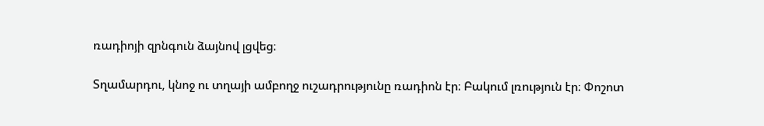ռադիոյի զրնգուն ձայնով լցվեց։

Տղամարդու, կնոջ ու տղայի ամբողջ ուշադրությունը ռադիոն էր։ Բակում լռություն էր։ Փոշոտ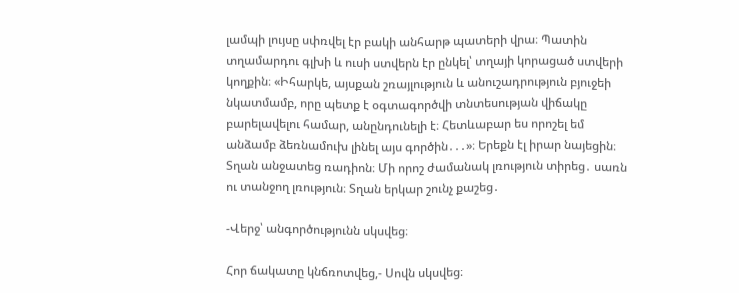լամպի լույսը սփռվել էր բակի անհարթ պատերի վրա։ Պատին տղամարդու գլխի և ուսի ստվերն էր ընկել՝ տղայի կորացած ստվերի կողքին։ «Իհարկե, այսքան շռայլություն և անուշադրություն բյուջեի նկատմամբ, որը պետք է օգտագործվի տնտեսության վիճակը բարելավելու համար, անընդունելի է։ Հետևաբար ես որոշել եմ անձամբ ձեռնամուխ լինել այս գործին․․․»։ Երեքն էլ իրար նայեցին։ Տղան անջատեց ռադիոն։ Մի որոշ ժամանակ լռություն տիրեց․ սառն ու տանջող լռություն։ Տղան երկար շունչ քաշեց․

-Վերջ՝ անգործությունն սկսվեց։

Հոր ճակատը կնճռոտվեց,- Սովն սկսվեց։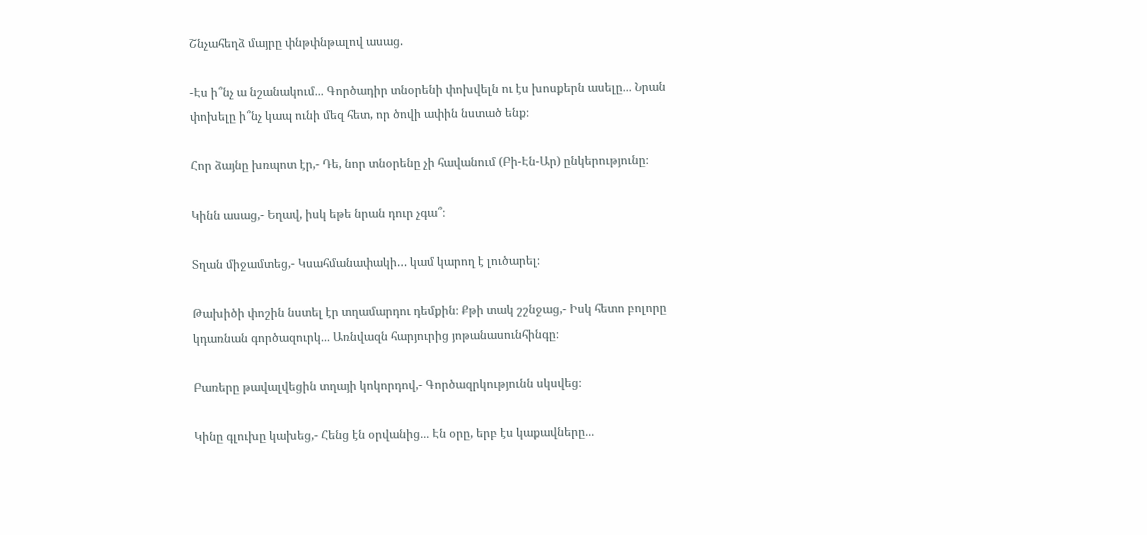Շնչահեղձ մայրը փնթփնթալով ասաց.

-Էս ի՞նչ ա նշանակում․․․ Գործադիր տնօրենի փոխվելն ու էս խոսքերն ասելը․․․ Նրան փոխելը ի՞նչ կապ ունի մեզ հետ, որ ծովի ափին նստած ենք։

Հոր ձայնը խռպոտ էր,- Դե, նոր տնօրենը չի հավանում (Բի-Էն-Ար) ընկերությունը։

Կինն ասաց,- Եղավ, իսկ եթե նրան դուր չգա՞։

Տղան միջամտեց,- Կսահմանափակի… կամ կարող է լուծարել։

Թախիծի փոշին նստել էր տղամարդու դեմքին։ Քթի տակ շշնջաց,- Իսկ հետո բոլորը կդառնան գործազուրկ․․․ Առնվազն հարյուրից յոթանասունհինգը։

Բառերը թավալվեցին տղայի կոկորդով,- Գործազրկությունն սկսվեց։

Կինը գլուխը կախեց,- Հենց էն օրվանից․․․ Էն օրը, երբ էս կաքավները․․․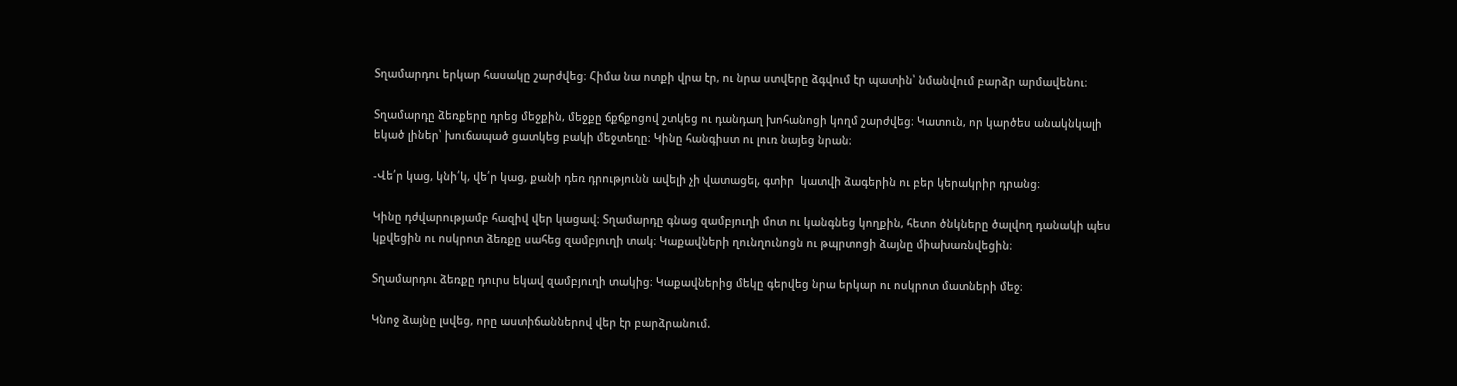Տղամարդու երկար հասակը շարժվեց։ Հիմա նա ոտքի վրա էր, ու նրա ստվերը ձգվում էր պատին՝ նմանվում բարձր արմավենու։

Տղամարդը ձեռքերը դրեց մեջքին, մեջքը ճքճքոցով շտկեց ու դանդաղ խոհանոցի կողմ շարժվեց։ Կատուն, որ կարծես անակնկալի եկած լիներ՝ խուճապած ցատկեց բակի մեջտեղը։ Կինը հանգիստ ու լուռ նայեց նրան։

-Վե՛ր կաց, կնի՛կ, վե՛ր կաց, քանի դեռ դրությունն ավելի չի վատացել, գտիր  կատվի ձագերին ու բեր կերակրիր դրանց։

Կինը դժվարությամբ հազիվ վեր կացավ։ Տղամարդը գնաց զամբյուղի մոտ ու կանգնեց կողքին, հետո ծնկները ծալվող դանակի պես կքվեցին ու ոսկրոտ ձեռքը սահեց զամբյուղի տակ։ Կաքավների ղունղունոցն ու թպրտոցի ձայնը միախառնվեցին։

Տղամարդու ձեռքը դուրս եկավ զամբյուղի տակից։ Կաքավներից մեկը գերվեց նրա երկար ու ոսկրոտ մատների մեջ։

Կնոջ ձայնը լսվեց, որը աստիճաններով վեր էր բարձրանում.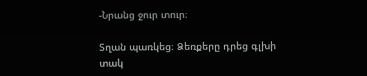-Նրանց ջուր տուր։

Տղան պառկեց։ Ձեռքերը դրեց գլխի տակ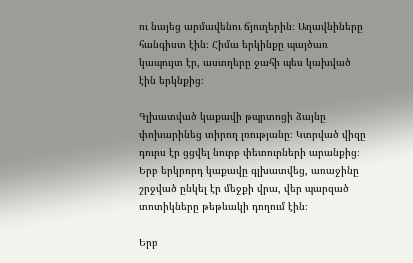ու նայեց արմավենու ճյուղերին։ Աղավնիները հանգիստ էին։ Հիմա երկինքը պայծառ կապույտ էր, աստղերը ջահի պես կախված էին երկնքից։

Գլխատված կաքավի թպրտոցի ձայնը փոխարինեց տիրող լռությանը։ Կտրված վիզը դուրս էր ցցվել նուրբ փետուրների արանքից։ Երբ երկրորդ կաքավը գլխատվեց, առաջինը շրջված ընկել էր մեջքի վրա, վեր պարզած տոտիկները թեթևակի դողում էին։

Երբ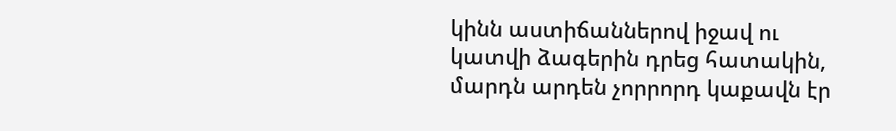կինն աստիճաններով իջավ ու կատվի ձագերին դրեց հատակին, մարդն արդեն չորրորդ կաքավն էր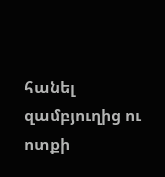հանել զամբյուղից ու ոտքի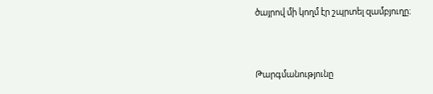ծայրով մի կողմ էր շպրտել զամբյուղը։



Թարգմանությունը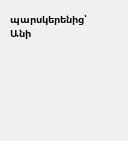պարսկերենից՝ Անի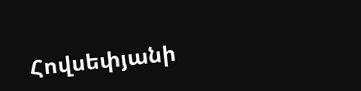Հովսեփյանի